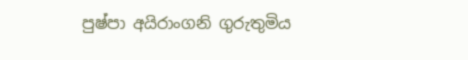පුෂ්පා අයිරාංගනි ගුරුතුමිය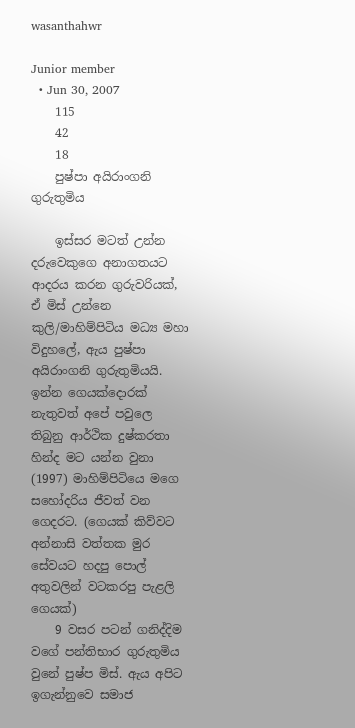wasanthahwr

Junior member
  • Jun 30, 2007
    115
    42
    18
    පුෂ්පා අයිරාංගනි ගුරුතුමිය

    ඉස්සර මටත් උන්න දරුවෙකුගෙ අනාගතයට ආදරය කරන ගුරුවරියක්, ඒ මිස් උන්නෙ කුලි/මාහිම්පිටිය මධ්‍ය මහා විදුහලේ, ඇය පුෂ්පා අයිරාංගනි ගුරුතුමියයි. ඉන්න ගෙයක්දොරක් නැතුවත් අපේ පවුලෙ තිබුනු ආර්ථික දුෂ්කරතා හින්ද මට යන්න වුනා (1997) මාහිම්පිටියෙ මගෙ සහෝදරිය ජීවත් වන ගෙදරට. (ගෙයක් කිව්වට අන්නාසි වත්තක මුර සේවයට හදපු පොල් අතුවලින් වටකරපු පැළලි ගෙයක්)
    9 වසර පටන් ගනිද්දිම වගේ පන්තිභාර ගුරුතුමිය වුනේ පුෂ්ප මිස්. ඇය අපිට ඉගැන්නුවෙ සමාජ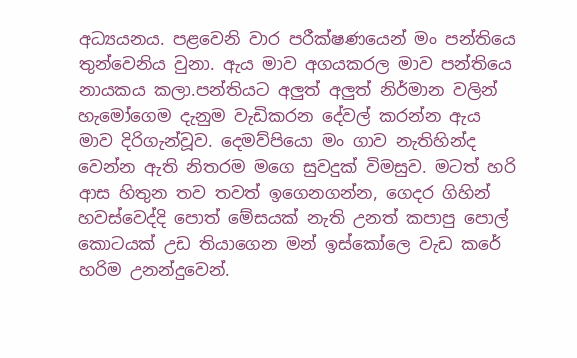අධ්‍යයනය. පළවෙනි වාර පරීක්ෂණයෙන් මං පන්තියෙ තුන්වෙනිය වුනා. ඇය මාව අගයකරල මාව පන්තියෙ නායකය කලා.පන්තියට අලුත් අලුත් නිර්මාන වලින් හැමෝගෙම දැනුම වැඩිකරන දේවල් කරන්න ඇය මාව දිරිගැන්වූව. දෙමව්පියො මං ගාව නැතිහින්ද වෙන්න ඇති නිතරම මගෙ සුවදුක් විමසුව. මටත් හරි ආස හිතුන තව තවත් ඉගෙනගන්න, ගෙදර ගිහින් හවස්වෙද්දි පොත් මේසයක් නැති උනත් කපාපු පොල් කොටයක් උඩ තියාගෙන මන් ඉස්කෝලෙ වැඩ කරේ හරිම උනන්දුවෙන්.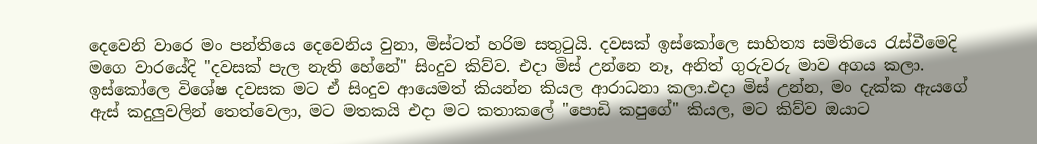දෙවෙනි වාරෙ මං පන්තියෙ දෙවෙනිය වුනා, මිස්ටත් හරිම සතුටුයි. දවසක් ඉස්කෝලෙ සාහිත්‍ය සමිතියෙ රැස්වීමෙදි මගෙ වාරයේදි "දවසක් පැල නැති හේනේ" සිංදුව කිව්ව. එදා මිස් උන්නෙ නෑ, අනිත් ගුරුවරු මාව අගය කලා. ඉස්කෝලෙ විශේෂ දවසක මට ඒ සිංදුව ආයෙමත් කියන්න කියල ආරාධනා කලා.එදා මිස් උන්න, මං දැක්ක ඇයගේ ඇස් කදුලුවලින් තෙත්වෙලා, මට මතකයි එදා මට කතාකලේ "පොඩි කපුගේ" කියල, මට කිව්ව ඔයාට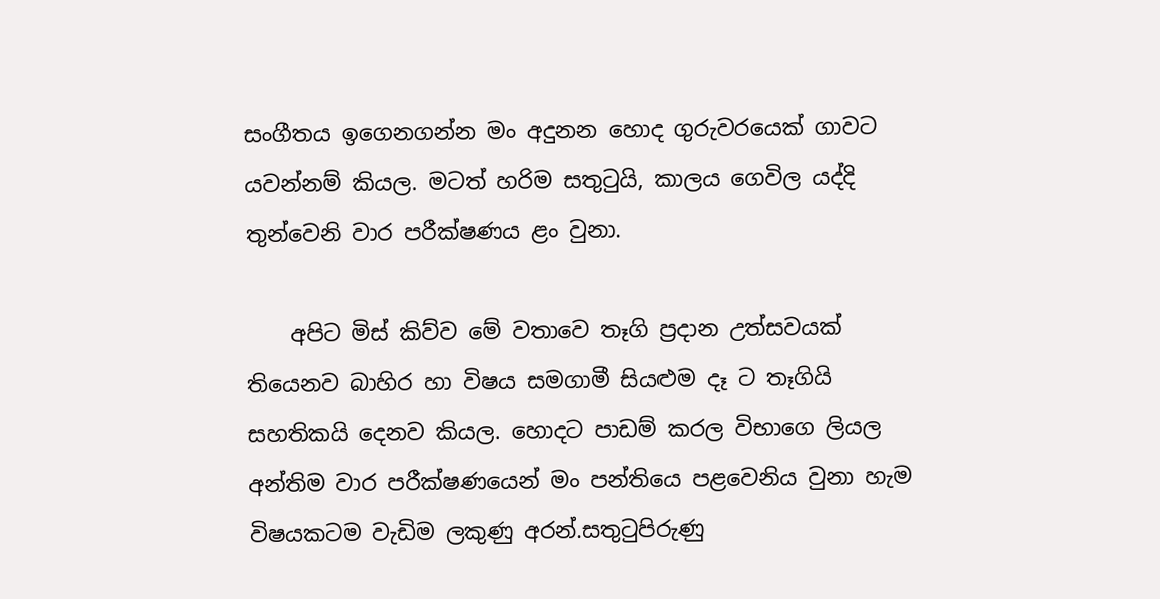සංගීතය ඉගෙනගන්න මං අදුනන හොද ගුරුවරයෙක් ගාවට යවන්නම් කියල. මටත් හරිම සතුටුයි, කාලය ගෙවිල යද්දි තුන්වෙනි වාර පරීක්ෂණය ළං වුනා.

    අපිට මිස් කිව්ව මේ වතාවෙ තෑගි ප්‍රදාන උත්සවයක් තියෙනව බාහිර හා විෂය සමගාමී සියළුම දෑ ට තෑගියි සහතිකයි දෙනව කියල. හොදට පාඩම් කරල විභාගෙ ලියල අන්තිම වාර පරීක්ෂණයෙන් මං පන්තියෙ පළවෙනිය වුනා හැම විෂයකටම වැඩිම ලකුණු අරන්.සතුටුපිරුණු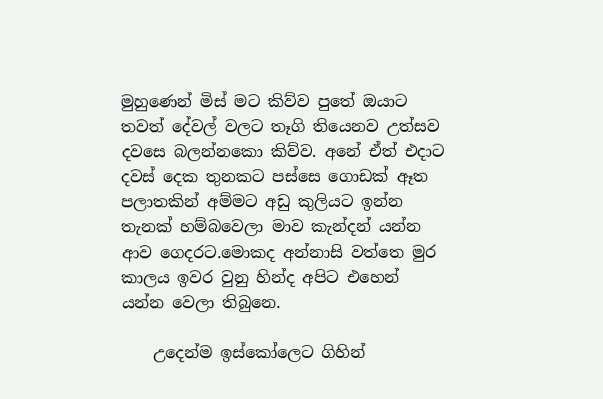මුහුණෙන් මිස් මට කිව්ව පුතේ ඔයාට තවත් දේවල් වලට තෑගි තියෙනව උත්සව දවසෙ බලන්නකො කිව්ව. අනේ ඒත් එදාට දවස් දෙක තුනකට පස්සෙ ගොඩක් ඈත පලාතකින් අම්මට අඩු කුලියට ඉන්න තැනක් හම්බවෙලා මාව කැන්දන් යන්න ආව ගෙදරට.මොකද අන්නාසි වත්තෙ මුර කාලය ඉවර වුනු හින්ද අපිට එහෙන් යන්න වෙලා තිබුනෙ.

    උදෙන්ම ඉස්කෝලෙට ගිහින්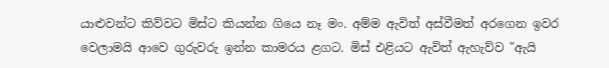යාළුවන්ට කිව්වට මිස්ට කියන්න ගියෙ නෑ මං. අම්ම ඇවිත් අස්වීමත් අරගෙන ඉවර වෙලාමයි ආවෙ ගුරුවරු ඉන්න කාමරය ළගට. මිස් එළියට ඇවිත් ඇහැව්ව "ඇයි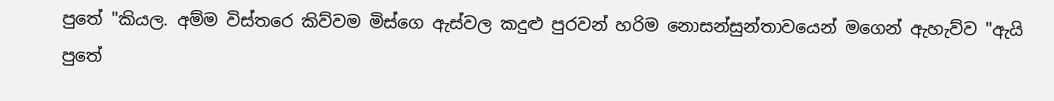පුතේ "කියල. අම්ම විස්තරෙ කිව්වම මිස්ගෙ ඇස්වල කදුළු පුරවන් හරිම නොසන්සුන්තාවයෙන් මගෙන් ඇහැව්ව "ඇයි පුතේ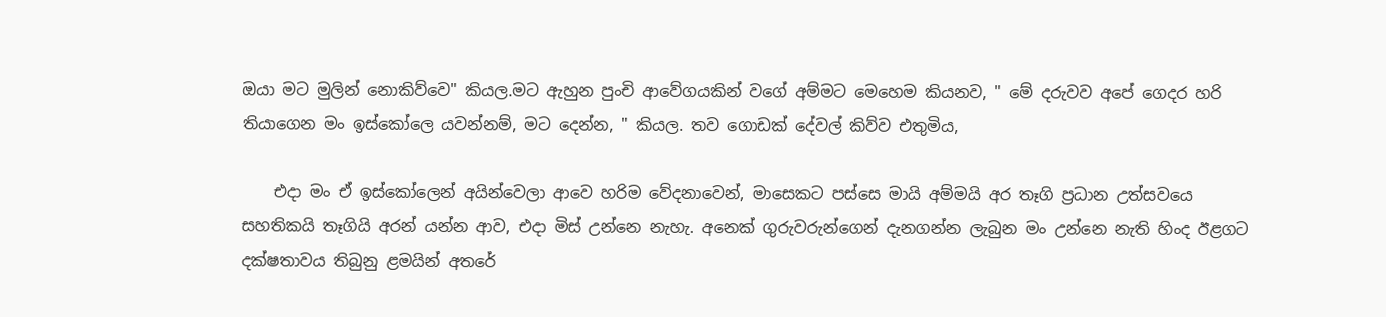ඔයා මට මුලින් නොකිව්වෙ" කියල.මට ඇහුන පුංචි ආවේගයකින් වගේ අම්මට මෙහෙම කියනව, " මේ දරුවව අපේ ගෙදර හරි තියාගෙන මං ඉස්කෝලෙ යවන්නම්, මට දෙන්න, " කියල. තව ගොඩක් දේවල් කිව්ව එතුමිය,

    එදා මං ඒ ඉස්කෝලෙන් අයින්වෙලා ආවෙ හරිම වේදනාවෙන්, මාසෙකට පස්සෙ මායි අම්මයි අර තෑගි ප්‍රධාන උත්සවයෙ සහතිකයි තෑගියි අරන් යන්න ආව, එදා මිස් උන්නෙ නැහැ. අනෙක් ගුරුවරුන්ගෙන් දැනගන්න ලැබුන මං උන්නෙ නැති හිංද ඊළගට දක්ෂතාවය තිබුනු ළමයින් අතරේ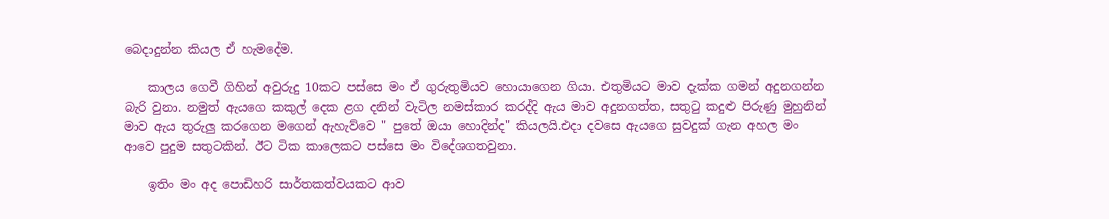බෙදාදුන්න කියල ඒ හැමදේම.

    කාලය ගෙවී ගිහින් අවුරුදු 10කට පස්සෙ මං ඒ ගුරුතුමියව හොයාගෙන ගියා. එතුමියට මාව දැක්ක ගමන් අදුනගන්න බැරි වුනා. නමුත් ඇයගෙ කකුල් දෙක ළග දනින් වැටිල නමස්කාර කරද්දි ඇය මාව අදුනගත්ත, සතුටු කදුළු පිරුණු මුහුනින් මාව ඇය තුරුලු කරගෙන මගෙන් ඇහැව්වෙ " පුතේ ඔයා හොදින්ද" කියලයි.එදා දවසෙ ඇයගෙ සුවදුක් ගැන අහල මං ආවෙ පුදුම සතුටකින්. ඊට ටික කාලෙකට පස්සෙ මං විදේශගතවුනා.

    ඉතිං මං අද පොඩිහරි සාර්තකත්වයකට ආව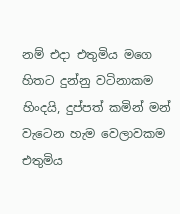නම් එදා එතුමිය මගෙ හිතට දුන්නු වටිනාකම හිංදයි, දුප්පත් කමින් මන් වැටෙන හැම වෙලාවකම එතුමිය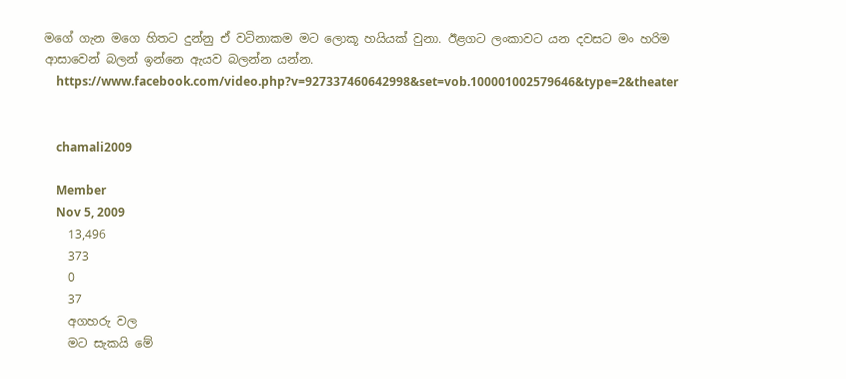මගේ ගැන මගෙ හිතට දුන්නු ඒ වටිනාකම මට ලොකූ හයියක් වුනා. ඊළගට ලංකාවට යන දවසට මං හරිම ආසාවෙන් බලන් ඉන්නෙ ඇයව බලන්න යන්න.
    https://www.facebook.com/video.php?v=927337460642998&set=vob.100001002579646&type=2&theater


    chamali2009

    Member
    Nov 5, 2009
    13,496
    373
    0
    37
    අගහරු වල
    මට සැකයි මේ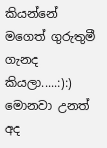කියන්නේ මගෙත් ගුරුතුමී ගැනද කියලා.....:):) මොනවා උනත් අද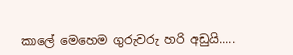කාලේ මෙහෙම ගුරුවරු හරි අඩුයි.....